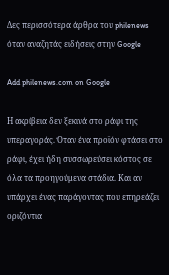Δες περισσότερα άρθρα του philenews όταν αναζητάς ειδήσεις στην Google

Add philenews.com on Google

Η ακρίβεια δεν ξεκινά στο ράφι της υπεραγοράς. Όταν ένα προϊόν φτάσει στο ράφι, έχει ήδη συσσωρεύσει κόστος σε όλα τα προηγούμενα στάδια. Και αν υπάρχει ένας παράγοντας που επηρεάζει οριζόντια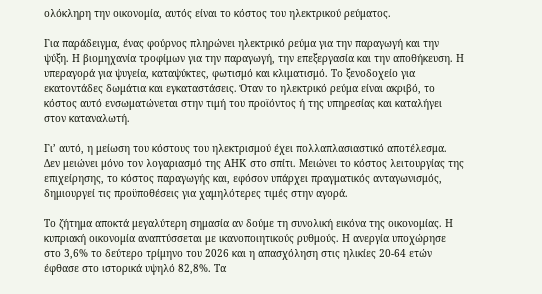ολόκληρη την οικονομία, αυτός είναι το κόστος του ηλεκτρικού ρεύματος.

Για παράδειγμα, ένας φούρνος πληρώνει ηλεκτρικό ρεύμα για την παραγωγή και την ψύξη. Η βιομηχανία τροφίμων για την παραγωγή, την επεξεργασία και την αποθήκευση. Η υπεραγορά για ψυγεία, καταψύκτες, φωτισμό και κλιματισμό. Το ξενοδοχείο για εκατοντάδες δωμάτια και εγκαταστάσεις. Όταν το ηλεκτρικό ρεύμα είναι ακριβό, το κόστος αυτό ενσωματώνεται στην τιμή του προϊόντος ή της υπηρεσίας και καταλήγει στον καταναλωτή.

Γι’ αυτό, η μείωση του κόστους του ηλεκτρισμού έχει πολλαπλασιαστικό αποτέλεσμα. Δεν μειώνει μόνο τον λογαριασμό της ΑΗΚ στο σπίτι. Μειώνει το κόστος λειτουργίας της επιχείρησης, το κόστος παραγωγής και, εφόσον υπάρχει πραγματικός ανταγωνισμός, δημιουργεί τις προϋποθέσεις για χαμηλότερες τιμές στην αγορά.

Το ζήτημα αποκτά μεγαλύτερη σημασία αν δούμε τη συνολική εικόνα της οικονομίας. Η κυπριακή οικονομία αναπτύσσεται με ικανοποιητικούς ρυθμούς. Η ανεργία υποχώρησε στο 3,6% το δεύτερο τρίμηνο του 2026 και η απασχόληση στις ηλικίες 20-64 ετών έφθασε στο ιστορικά υψηλό 82,8%. Τα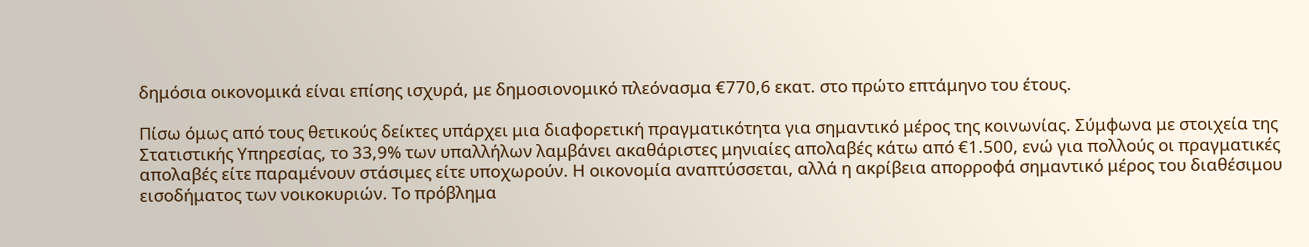δημόσια οικονομικά είναι επίσης ισχυρά, με δημοσιονομικό πλεόνασμα €770,6 εκατ. στο πρώτο επτάμηνο του έτους.

Πίσω όμως από τους θετικούς δείκτες υπάρχει μια διαφορετική πραγματικότητα για σημαντικό μέρος της κοινωνίας. Σύμφωνα με στοιχεία της Στατιστικής Υπηρεσίας, το 33,9% των υπαλλήλων λαμβάνει ακαθάριστες μηνιαίες απολαβές κάτω από €1.500, ενώ για πολλούς οι πραγματικές απολαβές είτε παραμένουν στάσιμες είτε υποχωρούν. Η οικονομία αναπτύσσεται, αλλά η ακρίβεια απορροφά σημαντικό μέρος του διαθέσιμου εισοδήματος των νοικοκυριών. Το πρόβλημα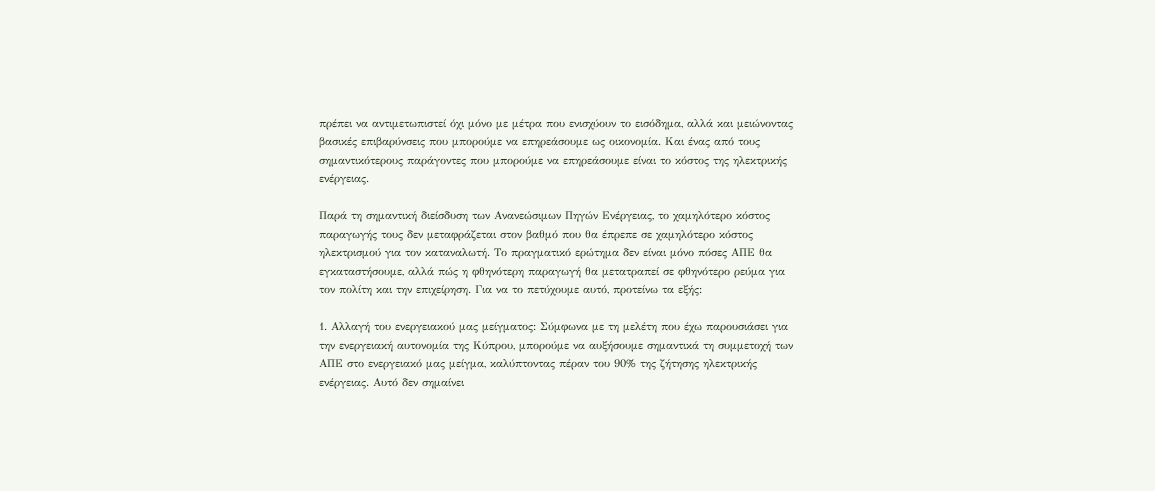πρέπει να αντιμετωπιστεί όχι μόνο με μέτρα που ενισχύουν το εισόδημα, αλλά και μειώνοντας βασικές επιβαρύνσεις που μπορούμε να επηρεάσουμε ως οικονομία. Και ένας από τους σημαντικότερους παράγοντες που μπορούμε να επηρεάσουμε είναι το κόστος της ηλεκτρικής ενέργειας.

Παρά τη σημαντική διείσδυση των Ανανεώσιμων Πηγών Ενέργειας, το χαμηλότερο κόστος παραγωγής τους δεν μεταφράζεται στον βαθμό που θα έπρεπε σε χαμηλότερο κόστος ηλεκτρισμού για τον καταναλωτή. Το πραγματικό ερώτημα δεν είναι μόνο πόσες ΑΠΕ θα εγκαταστήσουμε, αλλά πώς η φθηνότερη παραγωγή θα μετατραπεί σε φθηνότερο ρεύμα για τον πολίτη και την επιχείρηση. Για να το πετύχουμε αυτό, προτείνω τα εξής:

1. Αλλαγή του ενεργειακού μας μείγματος: Σύμφωνα με τη μελέτη που έχω παρουσιάσει για την ενεργειακή αυτονομία της Κύπρου, μπορούμε να αυξήσουμε σημαντικά τη συμμετοχή των ΑΠΕ στο ενεργειακό μας μείγμα, καλύπτοντας πέραν του 90% της ζήτησης ηλεκτρικής ενέργειας. Αυτό δεν σημαίνει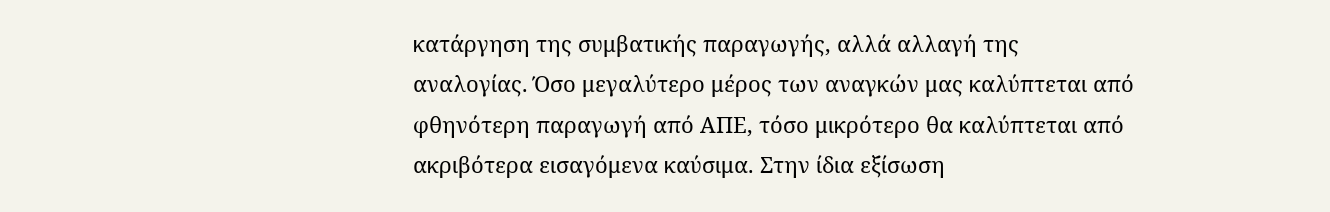κατάργηση της συμβατικής παραγωγής, αλλά αλλαγή της αναλογίας. Όσο μεγαλύτερο μέρος των αναγκών μας καλύπτεται από φθηνότερη παραγωγή από ΑΠΕ, τόσο μικρότερο θα καλύπτεται από ακριβότερα εισαγόμενα καύσιμα. Στην ίδια εξίσωση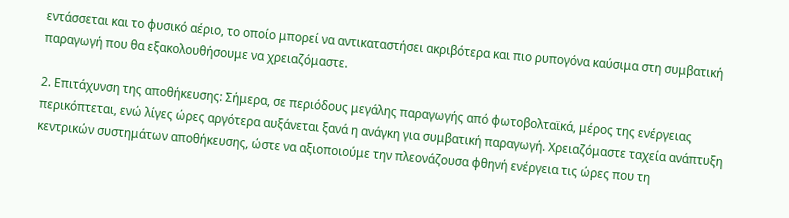εντάσσεται και το φυσικό αέριο, το οποίο μπορεί να αντικαταστήσει ακριβότερα και πιο ρυπογόνα καύσιμα στη συμβατική παραγωγή που θα εξακολουθήσουμε να χρειαζόμαστε.

2. Επιτάχυνση της αποθήκευσης: Σήμερα, σε περιόδους μεγάλης παραγωγής από φωτοβολταϊκά, μέρος της ενέργειας περικόπτεται, ενώ λίγες ώρες αργότερα αυξάνεται ξανά η ανάγκη για συμβατική παραγωγή. Χρειαζόμαστε ταχεία ανάπτυξη κεντρικών συστημάτων αποθήκευσης, ώστε να αξιοποιούμε την πλεονάζουσα φθηνή ενέργεια τις ώρες που τη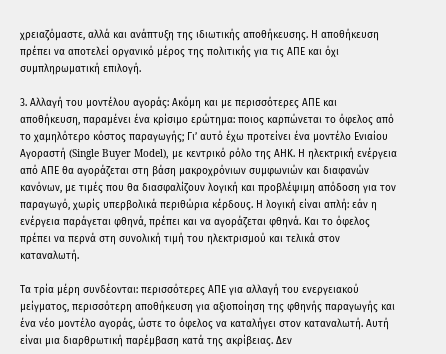χρειαζόμαστε, αλλά και ανάπτυξη της ιδιωτικής αποθήκευσης. Η αποθήκευση πρέπει να αποτελεί οργανικό μέρος της πολιτικής για τις ΑΠΕ και όχι συμπληρωματική επιλογή.

3. Αλλαγή του μοντέλου αγοράς: Ακόμη και με περισσότερες ΑΠΕ και αποθήκευση, παραμένει ένα κρίσιμο ερώτημα: ποιος καρπώνεται το όφελος από το χαμηλότερο κόστος παραγωγής; Γι’ αυτό έχω προτείνει ένα μοντέλο Ενιαίου Αγοραστή (Single Buyer Model), με κεντρικό ρόλο της ΑΗΚ. Η ηλεκτρική ενέργεια από ΑΠΕ θα αγοράζεται στη βάση μακροχρόνιων συμφωνιών και διαφανών κανόνων, με τιμές που θα διασφαλίζουν λογική και προβλέψιμη απόδοση για τον παραγωγό, χωρίς υπερβολικά περιθώρια κέρδους. Η λογική είναι απλή: εάν η ενέργεια παράγεται φθηνά, πρέπει και να αγοράζεται φθηνά. Και το όφελος πρέπει να περνά στη συνολική τιμή του ηλεκτρισμού και τελικά στον καταναλωτή.

Τα τρία μέρη συνδέονται: περισσότερες ΑΠΕ για αλλαγή του ενεργειακού μείγματος, περισσότερη αποθήκευση για αξιοποίηση της φθηνής παραγωγής και ένα νέο μοντέλο αγοράς, ώστε το όφελος να καταλήγει στον καταναλωτή. Αυτή είναι μια διαρθρωτική παρέμβαση κατά της ακρίβειας. Δεν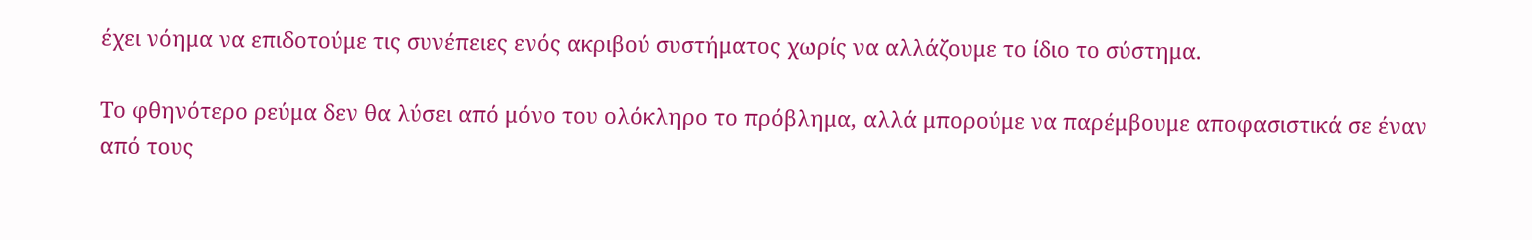έχει νόημα να επιδοτούμε τις συνέπειες ενός ακριβού συστήματος χωρίς να αλλάζουμε το ίδιο το σύστημα.

Το φθηνότερο ρεύμα δεν θα λύσει από μόνο του ολόκληρο το πρόβλημα, αλλά μπορούμε να παρέμβουμε αποφασιστικά σε έναν από τους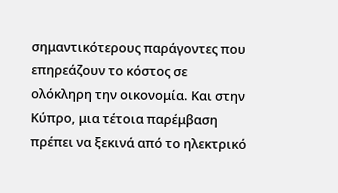σημαντικότερους παράγοντες που επηρεάζουν το κόστος σε ολόκληρη την οικονομία. Και στην Κύπρο, μια τέτοια παρέμβαση πρέπει να ξεκινά από το ηλεκτρικό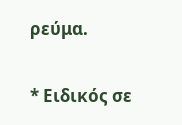ρεύμα.

* Ειδικός σε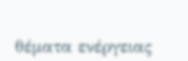θέματα ενέργειας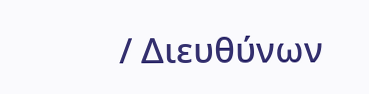/ Διευθύνων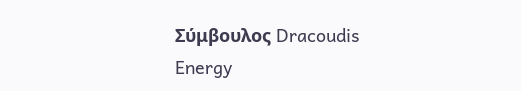Σύμβουλος Dracoudis Energy